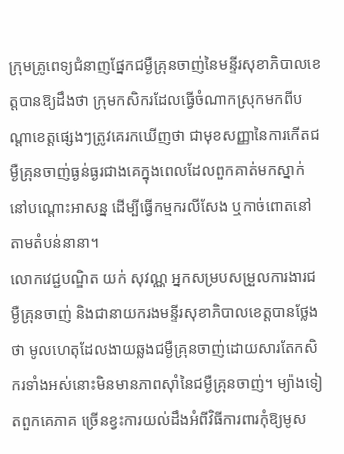ក្រុមគ្រូពេទ្យជំនាញផ្នែកជម្ងឺគ្រុនចាញ់នៃមន្ទីរសុខាភិបាលខេត្ដបានឱ្យដឹងថា ក្រុមកសិករដែលធ្វើចំណាកស្រុកមកពីបណ្ដាខេត្ដផ្សេងៗត្រូវគេរកឃើញថា ជាមុខសញ្ញានៃការកើតជម្ងឺគ្រុនចាញ់ធ្ងន់ធ្ងរជាងគេក្នុងពេលដែលពួកគាត់មកស្នាក់នៅបណ្ដោះអាសន្ន ដើម្បីធ្វើកម្មករលីសែង ឬកាច់ពោតនៅតាមតំបន់នានា។
លោកវេជ្ជបណ្ឌិត យក់ សុវណ្ណ អ្នកសម្របសម្រួលការងារជម្ងឺគ្រុនចាញ់ និងជានាយករងមន្ទីរសុខាភិបាលខេត្ដបានថ្លែងថា មូលហេតុដែលងាយឆ្លងជម្ងឺគ្រុនចាញ់ដោយសារតែកសិករទាំងអស់នោះមិនមានភាពស៊ាំនៃជម្ងឺគ្រុនចាញ់។ ម្យ៉ាងទៀតពួកគេភាគ ច្រើនខ្វះការយល់ដឹងអំពីវិធីការពារកុំឱ្យមូស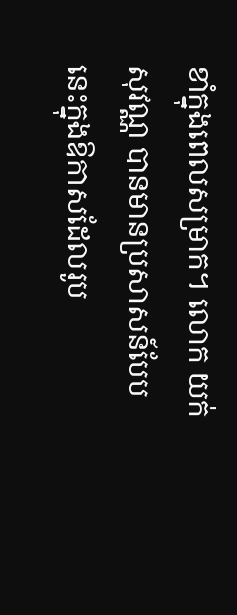ខាំក្នុងពេលសម្រាក។ លោក យក់ សុវណ្ណ បានមានប្រសាសន៍បែបនេះក្នុងឱកាសដែលរូប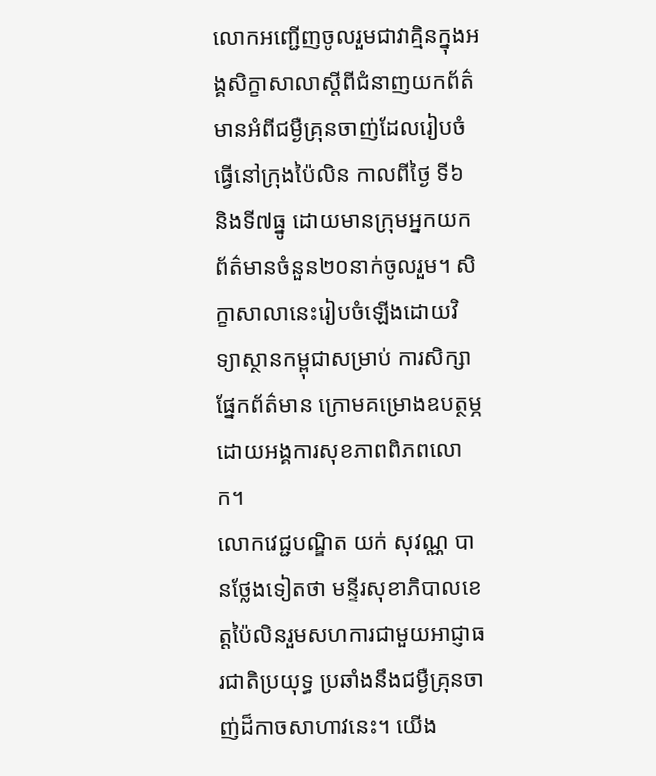លោកអញ្ជើញចូលរួមជាវាគ្មិនក្នុងអង្គសិក្ខាសាលាស្ដីពីជំនាញយកព័ត៌មានអំពីជម្ងឺគ្រុនចាញ់ដែលរៀបចំធ្វើនៅក្រុងប៉ៃលិន កាលពីថ្ងៃ ទី៦ និងទី៧ធ្នូ ដោយមានក្រុមអ្នកយកព័ត៌មានចំនួន២០នាក់ចូលរួម។ សិក្ខាសាលានេះរៀបចំឡើងដោយវិទ្យាស្ថានកម្ពុជាសម្រាប់ ការសិក្សាផ្នែកព័ត៌មាន ក្រោមគម្រោងឧបត្ថម្ភដោយអង្គការសុខភាពពិភពលោក។
លោកវេជ្ជបណ្ឌិត យក់ សុវណ្ណ បានថ្លែងទៀតថា មន្ទីរសុខាភិបាលខេត្ដប៉ៃលិនរួមសហការជាមួយអាជ្ញាធរជាតិប្រយុទ្ធ ប្រឆាំងនឹងជម្ងឺគ្រុនចាញ់ដ៏កាចសាហាវនេះ។ យើង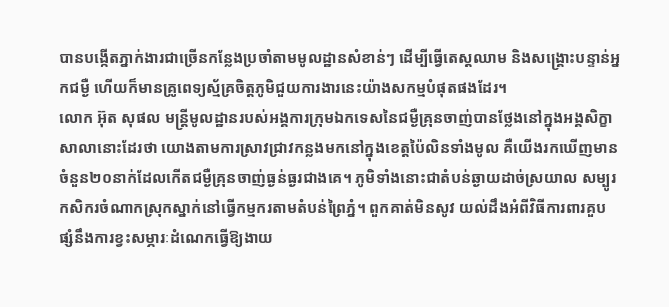បានបង្កើតភ្នាក់ងារជាច្រើនកន្លែងប្រចាំតាមមូលដ្ឋានសំខាន់ៗ ដើម្បីធ្វើតេស្ដឈាម និងសង្គ្រោះបន្ទាន់អ្នកជម្ងឺ ហើយក៏មានគ្រូពេទ្យស្ម័គ្រចិត្ដភូមិជួយការងារនេះយ៉ាងសកម្មបំផុតផងដែរ។
លោក អ៊ុត សុផល មន្ដ្រីមូលដ្ឋានរបស់អង្គការក្រុមឯកទេសនៃជម្ងឺគ្រុនចាញ់បានថ្លែងនៅក្នុងអង្គសិក្ខាសាលានោះដែរថា យោងតាមការស្រាវជ្រាវកន្លងមកនៅក្នុងខេត្ដប៉ៃលិនទាំងមូល គឺយើងរកឃើញមានចំនួន២០នាក់ដែលកើតជម្ងឺគ្រុនចាញ់ធ្ងន់ធ្ងរជាងគេ។ ភូមិទាំងនោះជាតំបន់ឆ្ងាយដាច់ស្រយាល សម្បូរកសិករចំណាកស្រុកស្នាក់នៅធ្វើកម្មករតាមតំបន់ព្រៃភ្នំ។ ពួកគាត់មិនសូវ យល់ដឹងអំពីវិធីការពារគួបផ្សំនឹងការខ្វះសម្ភារៈដំណេកធ្វើឱ្យងាយ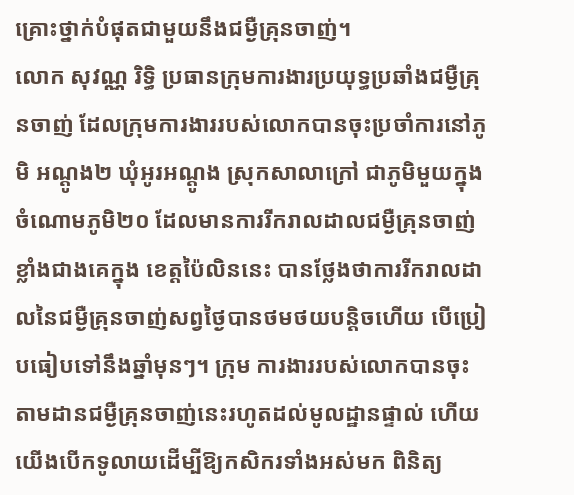គ្រោះថ្នាក់បំផុតជាមួយនឹងជម្ងឺគ្រុនចាញ់។
លោក សុវណ្ណ រិទ្ធិ ប្រធានក្រុមការងារប្រយុទ្ធប្រឆាំងជម្ងឺគ្រុនចាញ់ ដែលក្រុមការងាររបស់លោកបានចុះប្រចាំការនៅភូមិ អណ្ដូង២ ឃុំអូរអណ្ដូង ស្រុកសាលាក្រៅ ជាភូមិមួយក្នុងចំណោមភូមិ២០ ដែលមានការរីករាលដាលជម្ងឺគ្រុនចាញ់ខ្លាំងជាងគេក្នុង ខេត្ដប៉ៃលិននេះ បានថ្លែងថាការរីករាលដាលនៃជម្ងឺគ្រុនចាញ់សព្វថ្ងៃបានថមថយបន្ដិចហើយ បើប្រៀបធៀបទៅនឹងឆ្នាំមុនៗ។ ក្រុម ការងាររបស់លោកបានចុះតាមដានជម្ងឺគ្រុនចាញ់នេះរហូតដល់មូលដ្ឋានផ្ទាល់ ហើយយើងបើកទូលាយដើម្បីឱ្យកសិករទាំងអស់មក ពិនិត្យ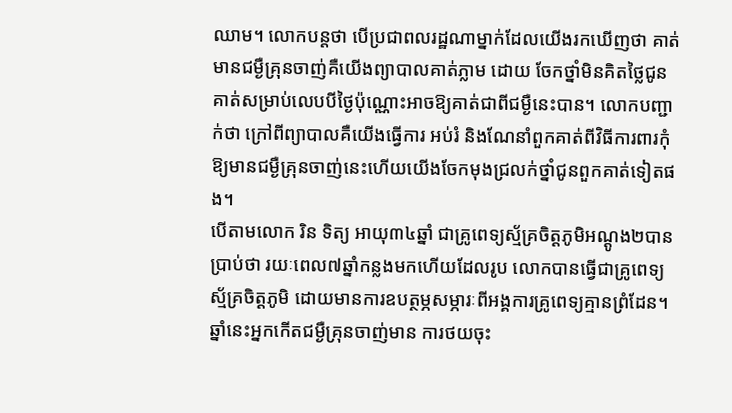ឈាម។ លោកបន្ដថា បើប្រជាពលរដ្ឋណាម្នាក់ដែលយើងរកឃើញថា គាត់មានជម្ងឺគ្រុនចាញ់គឺយើងព្យាបាលគាត់ភ្លាម ដោយ ចែកថ្នាំមិនគិតថ្លៃជូនគាត់សម្រាប់លេបបីថ្ងៃប៉ុណ្ណោះអាចឱ្យគាត់ជាពីជម្ងឺនេះបាន។ លោកបញ្ជាក់ថា ក្រៅពីព្យាបាលគឺយើងធ្វើការ អប់រំ និងណែនាំពួកគាត់ពីវិធីការពារកុំឱ្យមានជម្ងឺគ្រុនចាញ់នេះហើយយើងចែកមុងជ្រលក់ថ្នាំជូនពួកគាត់ទៀតផង។
បើតាមលោក រិន ទិត្យ អាយុ៣៤ឆ្នាំ ជាគ្រូពេទ្យស្ម័គ្រចិត្ដភូមិអណ្ដូង២បានប្រាប់ថា រយៈពេល៧ឆ្នាំកន្លងមកហើយដែលរូប លោកបានធ្វើជាគ្រូពេទ្យស្ម័គ្រចិត្ដភូមិ ដោយមានការឧបត្ថម្ភសម្ភារៈពីអង្គការគ្រូពេទ្យគ្មានព្រំដែន។ ឆ្នាំនេះអ្នកកើតជម្ងឺគ្រុនចាញ់មាន ការថយចុះ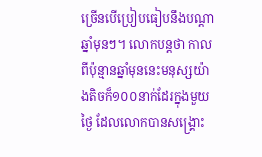ច្រើនបើប្រៀបធៀបនឹងបណ្ដាឆ្នាំមុនៗ។ លោកបន្ដថា កាលពីប៉ុន្មានឆ្នាំមុននេះមនុស្សយ៉ាងតិចក៏១០០នាក់ដែរក្នុងមួយថ្ងៃ ដែលលោកបានសង្គ្រោះ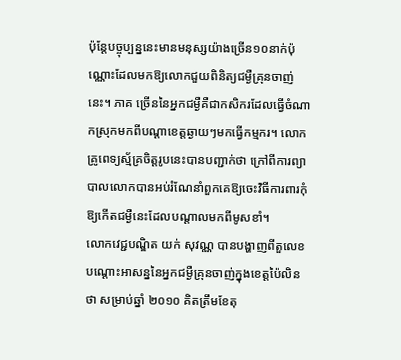ប៉ុន្ដែបច្ចុប្បន្ននេះមានមនុស្សយ៉ាងច្រើន១០នាក់ប៉ុណ្ណោះដែលមកឱ្យលោកជួយពិនិត្យជម្ងឺគ្រុនចាញ់នេះ។ ភាគ ច្រើននៃអ្នកជម្ងឺគឺជាកសិករដែលធ្វើចំណាកស្រុកមកពីបណ្ដាខេត្ដឆ្ងាយៗមកធ្វើកម្មករ។ លោកគ្រូពេទ្យស្ម័គ្រចិត្ដរូបនេះបានបញ្ជាក់ថា ក្រៅពីការព្យាបាលលោកបានអប់រំណែនាំពួកគេឱ្យចេះវិធីការពារកុំឱ្យកើតជម្ងឺនេះដែលបណ្ដាលមកពីមូសខាំ។
លោកវេជ្ជបណ្ឌិត យក់ សុវណ្ណ បានបង្ហាញពីតួលេខបណ្ដោះអាសន្ននៃអ្នកជម្ងឺគ្រុនចាញ់ក្នុងខេត្ដប៉ៃលិនថា សម្រាប់ឆ្នាំ ២០១០ គិតត្រឹមខែតុ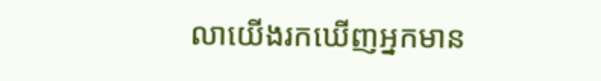លាយើងរកឃើញអ្នកមាន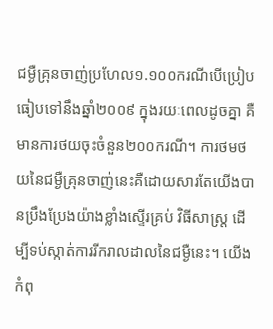ជម្ងឺគ្រុនចាញ់ប្រហែល១.១០០ករណីបើប្រៀបធៀបទៅនឹងឆ្នាំ២០០៩ ក្នុងរយៈពេលដូចគ្នា គឺមានការថយចុះចំនួន២០០ករណី។ ការថមថយនៃជម្ងឺគ្រុនចាញ់នេះគឺដោយសារតែយើងបានប្រឹងប្រែងយ៉ាងខ្លាំងស្ទើរគ្រប់ វិធីសាស្ដ្រ ដើម្បីទប់ស្កាត់ការរីករាលដាលនៃជម្ងឺនេះ។ យើងកំពុ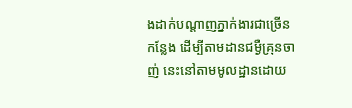ងដាក់បណ្ដាញភ្នាក់ងារជាច្រើនកន្លែង ដើម្បីតាមដានជម្ងឺគ្រុនចាញ់ នេះនៅតាមមូលដ្ឋានដោយ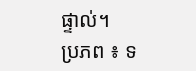ផ្ទាល់។
ប្រភព ៖ ទ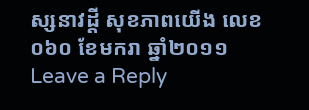ស្សនាវដ្តី សុខភាពយើង លេខ០៦០ ខែមករា ឆ្នាំ២០១១
Leave a Reply